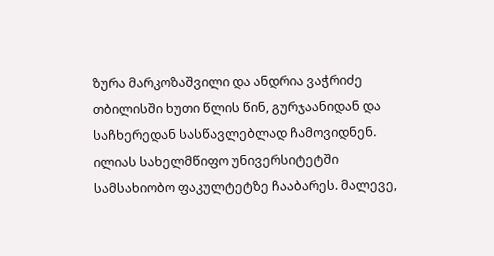ზურა მარკოზაშვილი და ანდრია ვაჭრიძე თბილისში ხუთი წლის წინ, გურჯაანიდან და საჩხერედან სასწავლებლად ჩამოვიდნენ. ილიას სახელმწიფო უნივერსიტეტში სამსახიობო ფაკულტეტზე ჩააბარეს. მალევე,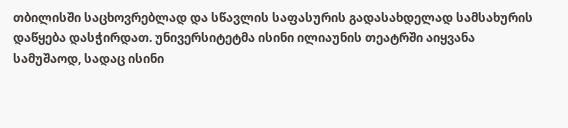თბილისში საცხოვრებლად და სწავლის საფასურის გადასახდელად სამსახურის დაწყება დასჭირდათ. უნივერსიტეტმა ისინი ილიაუნის თეატრში აიყვანა სამუშაოდ, სადაც ისინი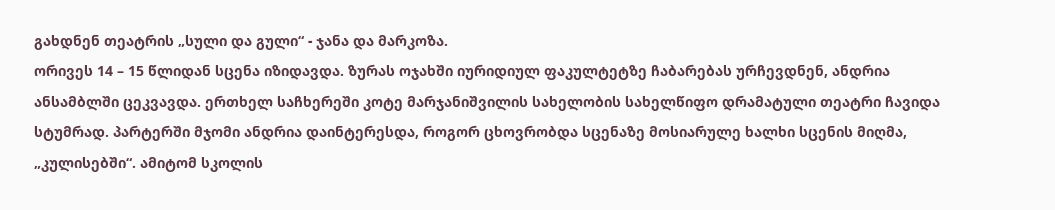გახდნენ თეატრის „სული და გული“ - ჯანა და მარკოზა.
ორივეს 14 – 15 წლიდან სცენა იზიდავდა. ზურას ოჯახში იურიდიულ ფაკულტეტზე ჩაბარებას ურჩევდნენ, ანდრია ანსამბლში ცეკვავდა. ერთხელ საჩხერეში კოტე მარჯანიშვილის სახელობის სახელწიფო დრამატული თეატრი ჩავიდა სტუმრად. პარტერში მჯომი ანდრია დაინტერესდა, როგორ ცხოვრობდა სცენაზე მოსიარულე ხალხი სცენის მიღმა, „კულისებში“. ამიტომ სკოლის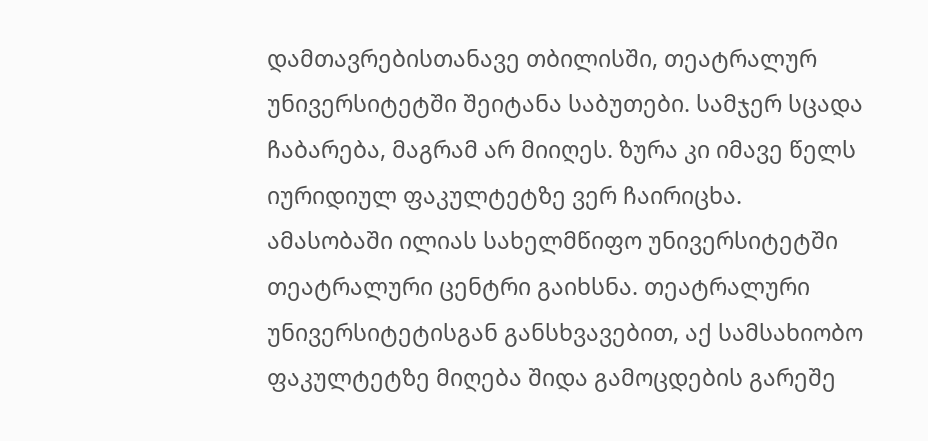დამთავრებისთანავე თბილისში, თეატრალურ უნივერსიტეტში შეიტანა საბუთები. სამჯერ სცადა ჩაბარება, მაგრამ არ მიიღეს. ზურა კი იმავე წელს იურიდიულ ფაკულტეტზე ვერ ჩაირიცხა.
ამასობაში ილიას სახელმწიფო უნივერსიტეტში თეატრალური ცენტრი გაიხსნა. თეატრალური უნივერსიტეტისგან განსხვავებით, აქ სამსახიობო ფაკულტეტზე მიღება შიდა გამოცდების გარეშე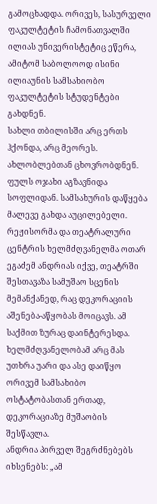გამოცხადდა. ორივეს, სასურველი ფაკულტეტის ჩამონათვალში ილიას უნივერისტეტიც ეწერა, ამიტომ საბოლოოდ ისინი ილიაუნის სამსახიობო ფაკულტეტის სტუდენტები გახდნენ.
სახლი თბილისში არც ერთს ჰქონდა, არც მეორეს. ახლობლებთან ცხოვრობდნენ. ფულს ოჯახი აგზავნიდა სოფლიდან. სამსახურის დაწყება მალევე გახდა აუცილებელი. რეჟისორმა და თეატრალური ცენტრის ხელმძღვანელმა ოთარ ეგაძემ ანდრიას იქვე, თეატრში შესთავაზა სამუშაო სცენის მემანქანედ, რაც დეკორაციის აშენება-აწყობას მოიცავს. ამ საქმით ზურაც დაინტერესდა. ხელმძღვანელობამ არც მას უთხრა უარი და ასე დაიწყო ორივემ სამსახიბო ოსტატობასთან ერთად, დეკორაციაზე მუშაობის შესწავლა.
ანდრია პირველ შეგრძნებებს იხსენებს: „ამ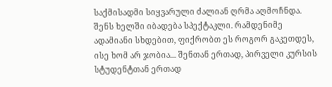საქმისადმი სიყვარული ძალიან ღრმა აღმოჩნდა. შენს ხელში იბადება სპექტაკლი. რამდენიმე ადამიანი სხდებით, ფიქრობთ ეს როგორ გაკეთდეს, ისე ხომ არ ჯობია... შენთან ერთად, პირველი კურსის სტუდენტთან ერთად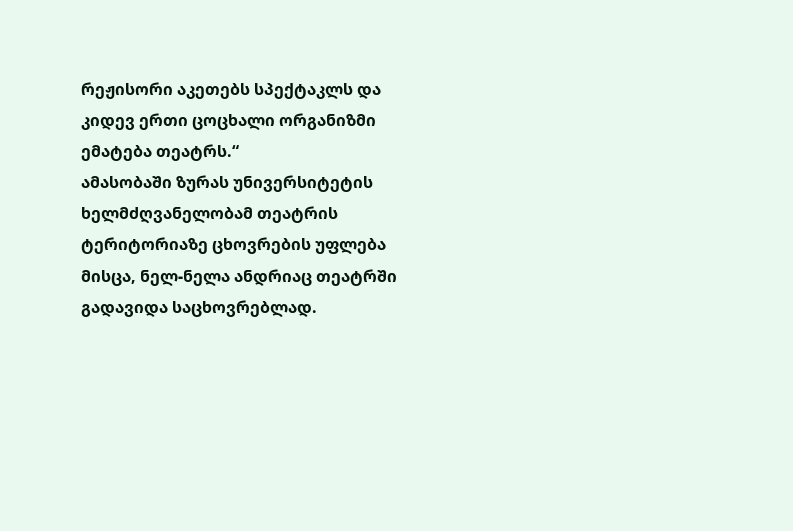რეჟისორი აკეთებს სპექტაკლს და კიდევ ერთი ცოცხალი ორგანიზმი ემატება თეატრს.“
ამასობაში ზურას უნივერსიტეტის ხელმძღვანელობამ თეატრის ტერიტორიაზე ცხოვრების უფლება მისცა, ნელ-ნელა ანდრიაც თეატრში გადავიდა საცხოვრებლად.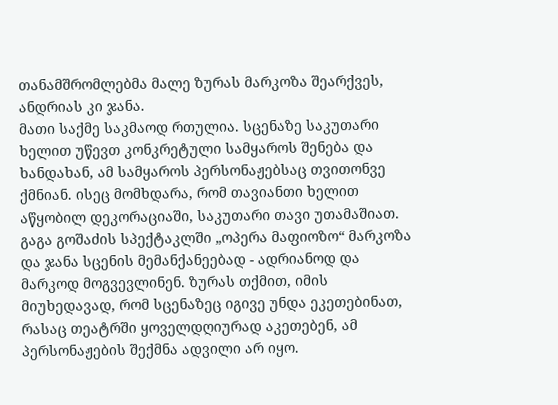თანამშრომლებმა მალე ზურას მარკოზა შეარქვეს, ანდრიას კი ჯანა.
მათი საქმე საკმაოდ რთულია. სცენაზე საკუთარი ხელით უწევთ კონკრეტული სამყაროს შენება და ხანდახან, ამ სამყაროს პერსონაჟებსაც თვითონვე ქმნიან. ისეც მომხდარა, რომ თავიანთი ხელით აწყობილ დეკორაციაში, საკუთარი თავი უთამაშიათ.
გაგა გოშაძის სპექტაკლში „ოპერა მაფიოზო“ მარკოზა და ჯანა სცენის მემანქანეებად - ადრიანოდ და მარკოდ მოგვევლინენ. ზურას თქმით, იმის მიუხედავად, რომ სცენაზეც იგივე უნდა ეკეთებინათ, რასაც თეატრში ყოველდღიურად აკეთებენ, ამ პერსონაჟების შექმნა ადვილი არ იყო.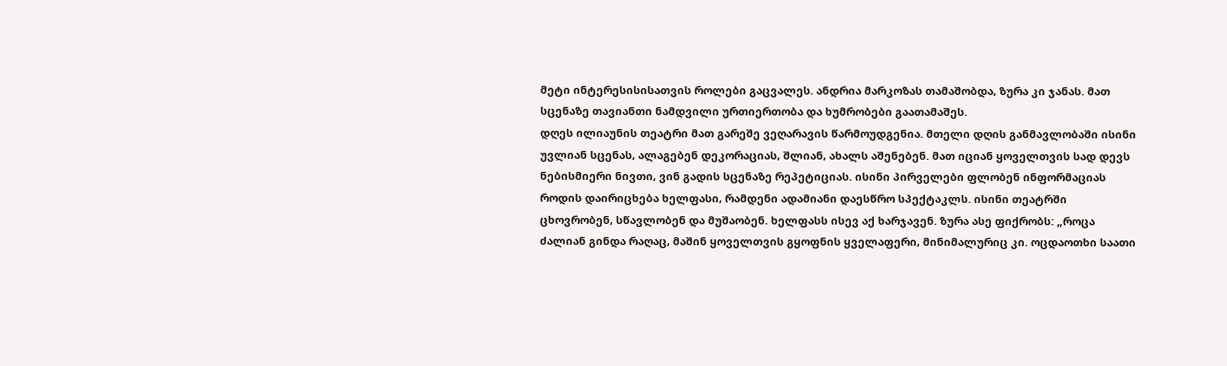მეტი ინტერესისისათვის როლები გაცვალეს. ანდრია მარკოზას თამაშობდა, ზურა კი ჯანას. მათ სცენაზე თავიანთი ნამდვილი ურთიერთობა და ხუმრობები გაათამაშეს.
დღეს ილიაუნის თეატრი მათ გარეშე ვეღარავის წარმოუდგენია. მთელი დღის განმავლობაში ისინი უვლიან სცენას, ალაგებენ დეკორაციას, შლიან, ახალს აშენებენ. მათ იციან ყოველთვის სად დევს ნებისმიერი ნივთი, ვინ გადის სცენაზე რეპეტიციას. ისინი პირველები ფლობენ ინფორმაციას როდის დაირიცხება ხელფასი, რამდენი ადამიანი დაესწრო სპექტაკლს. ისინი თეატრში ცხოვრობენ, სწავლობენ და მუშაობენ. ხელფასს ისევ აქ ხარჯავენ. ზურა ასე ფიქრობს: „როცა ძალიან გინდა რაღაც, მაშინ ყოველთვის გყოფნის ყველაფერი, მინიმალურიც კი. ოცდაოთხი საათი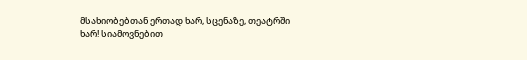მსახიობებთან ერთად ხარ, სცენაზე, თეატრში ხარ! სიამოვნებით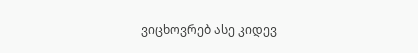ვიცხოვრებ ასე კიდევ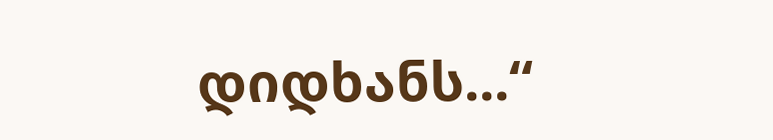დიდხანს...“